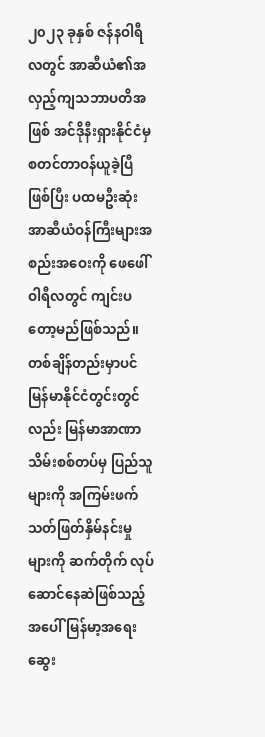၂၀၂၃ ခုနှစ် ဇန်နဝါရီလတွင် အာဆီယံ၏အလှည့်ကျသဘာပတိအဖြစ် အင်ဒိုနီးရှားနိုင်ငံမှ စတင်တာဝန်ယူခဲ့ပြီဖြစ်ပြီး ပထမဦးဆုံးအာဆီယံဝန်ကြီးများအစည်းအဝေးကို ဖေဖေါ်ဝါရီလတွင် ကျင်းပတော့မည်ဖြစ်သည်။ တစ်ချိန်တည်းမှာပင် မြန်မာနိုင်ငံတွင်းတွင်လည်း မြန်မာအာဏာသိမ်းစစ်တပ်မှ ပြည်သူများကို အကြမ်းဖက်သတ်ဖြတ်နှိမ်နင်းမှုများကို ဆက်တိုက် လုပ်ဆောင်နေဆဲဖြစ်သည့်အပေါ် မြန်မာ့အရေးဆွေး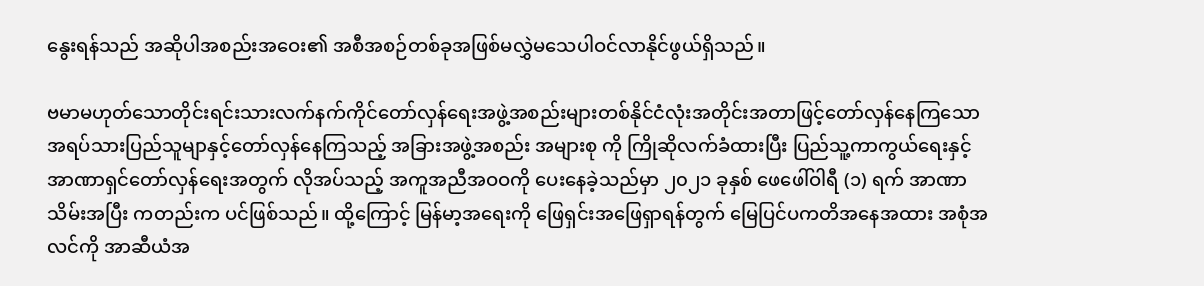နွေးရန်သည် အဆိုပါအစည်းအဝေး၏ အစီအစဉ်တစ်ခုအဖြစ်မလွှဲမသေပါဝင်လာနိုင်ဖွယ်ရှိသည်။

ဗမာမဟုတ်သောတိုင်းရင်းသားလက်နက်ကိုင်တော်လှန်ရေးအဖွဲ့အစည်းများတစ်နိုင်ငံလုံးအတိုင်းအတာဖြင့်တော်လှန်နေကြသော အရပ်သားပြည်သူမျာနှင့်တော်လှန်နေကြသည့် အခြားအဖွဲ့အစည်း အများစု ကို ကြိုဆိုလက်ခံထားပြီး ပြည်သူ့ကာကွယ်ရေးနှင့်အာဏာရှင်တော်လှန်ရေးအတွက် လိုအပ်သည့် အကူအညီအဝဝကို ပေးနေခဲ့သည်မှာ ၂၀၂၁ ခုနှစ် ဖေဖေါ်ဝါရီ (၁) ရက် အာဏာသိမ်းအပြီး ကတည်းက ပင်ဖြစ်သည်။ ထို့ကြောင့် မြန်မာ့အရေးကို ဖြေရှင်းအဖြေရှာရန်တွက် မြေပြင်ပကတိအနေအထား အစုံအလင်ကို အာဆီယံအ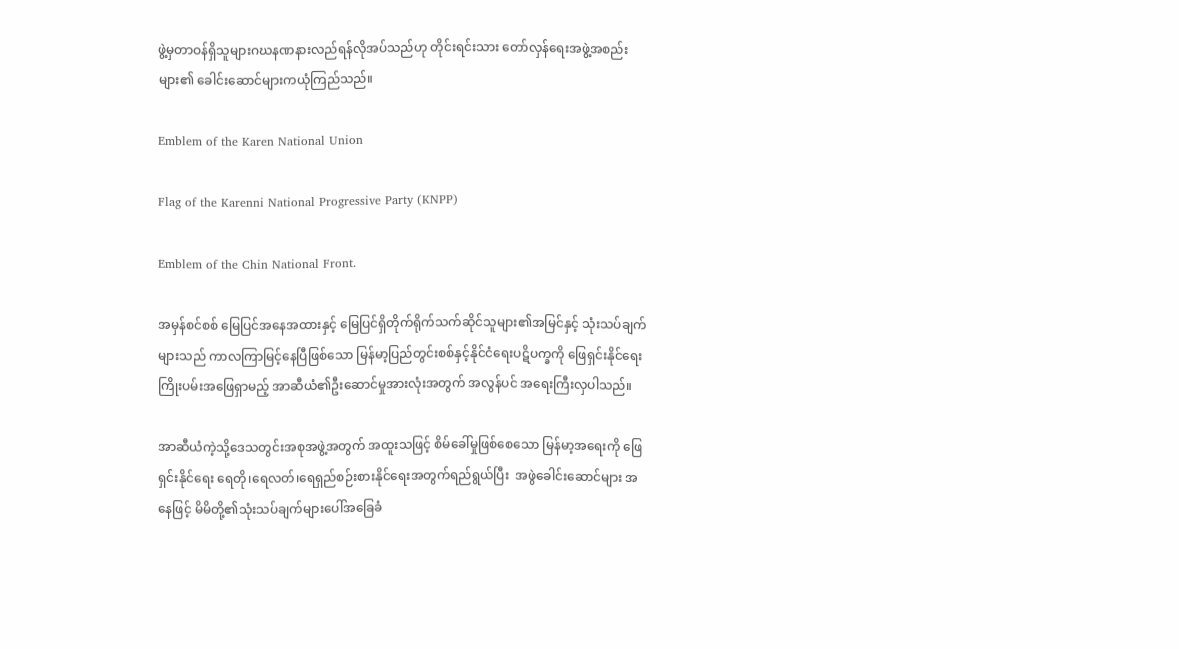ဖွဲ့မှတာဝန်ရှိသူများဂဃနဏနားလည်ရန်လိုအပ်သည်ဟု တိုင်းရင်းသား တော်လှန်ရေးအဖွဲ့အစည်းများ၏ ခေါင်းဆောင်များကယုံကြည်သည်။

Emblem of the Karen National Union

Flag of the Karenni National Progressive Party (KNPP)

Emblem of the Chin National Front.

အမှန်စင်စစ် မြေပြင်အနေအထားနှင့် မြေပြင်ရှိတိုက်ရိုက်သက်ဆိုင်သူများ၏အမြင်နှင့် သုံးသပ်ချက် များသည် ကာလကြာမြင့်နေပြီဖြစ်သော မြန်မာ့ပြည်တွင်းစစ်နှင့်နိုင်ငံရေးပဋိပက္ခကို ဖြေရှင်းနိုင်ရေး ကြိုးပမ်းအဖြေရှာမည့် အာဆီယံ၏ဦးဆောင်မှုအားလုံးအတွက် အလွန်ပင် အရေးကြီးလှပါသည်။

အာဆီယံကဲ့သို့ဒေသတွင်းအစုအဖွဲ့အတွက် အထူးသဖြင့် စိမ်ခေါ်မှုဖြစ်စေသော မြန်မာ့အရေးကို ဖြေရှင်းနိုင်ရေး ရေတို၊ရေလတ်၊ရေရှည်စဉ်းစားနိုင်ရေးအတွက်ရည်ရွယ်ပြီး  အဖွဲခေါင်းဆောင်များ အနေဖြင့် မိမိတို့၏သုံးသပ်ချက်များပေါ်အခြေခံ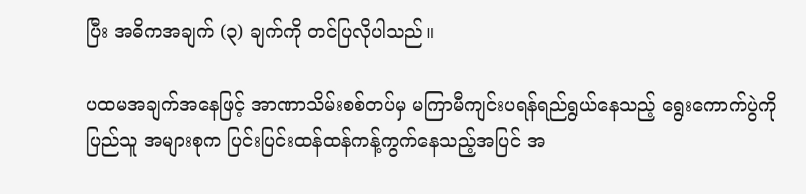ပြီး အဓိကအချက် (၃) ချက်ကို တင်ပြလိုပါသည်။

ပထမအချက်အနေဖြင့် အာဏာသိမ်းစစ်တပ်မှ မကြာမီကျင်းပရန်ရည်ရွယ်နေသည့် ရွေးကောက်ပွဲကို ပြည်သူ အများစုက ပြင်းပြင်းထန်ထန်ကန့်ကွက်နေသည့်အပြင် အ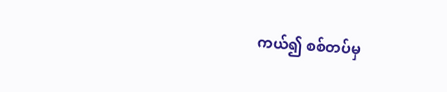ကယ်၍ စစ်တပ်မှ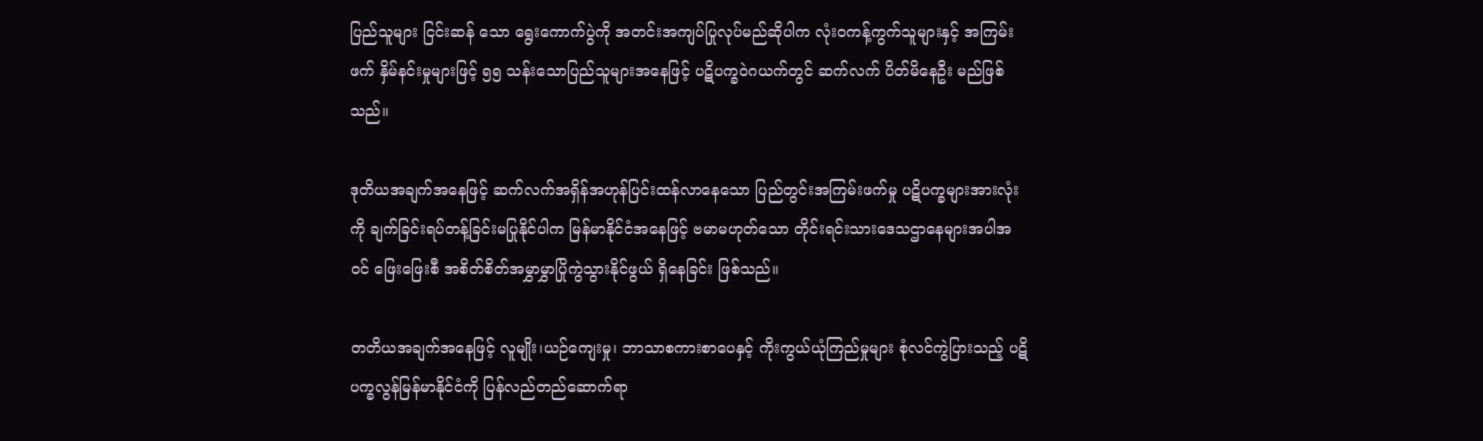ပြည်သူများ ငြင်းဆန် သော ရွေးကောက်ပွဲကို အတင်းအကျပ်ပြုလုပ်မည်ဆိုပါက လုံးဝကန့်ကွက်သူများနှင့် အကြမ်းဖက် နှိမ်နင်းမှုများဖြင့် ၅၅ သန်းသောပြည်သူများအနေဖြင့် ပဋိပက္ခဝဲဂယက်တွင် ဆက်လက် ပိတ်မိနေဦး မည်ဖြစ်သည်။

ဒုတိယအချက်အနေဖြင့် ဆက်လက်အရှိန်အဟုန်ပြင်းထန်လာနေသော ပြည်တွင်းအကြမ်းဖက်မှု ပဋိပက္ခများအားလုံးကို ချက်ခြင်းရပ်တန့်ခြင်းမပြုနိုင်ပါက မြန်မာနိုင်ငံအနေဖြင့် ဗမာမဟုတ်သော တိုင်းရင်းသားဒေသဌာနေများအပါအဝင် ဖြေးဖြေးစီ အစိတ်စိတ်အမွှာမွှာပြိုကွဲသွားနိုင်ဖွယ် ရှိနေခြင်း ဖြစ်သည်။

တတိယအချက်အနေဖြင့် လူမျိုး၊ယဉ်ကျေးမှု၊ ဘာသာစကားစာပေနှင့် ကိုးကွယ်ယုံကြည်မှုများ စုံလင်ကွဲပြားသည့် ပဋိပက္ခလွန်မြန်မာနိုင်ငံကို ပြန်လည်တည်ဆောက်ရာ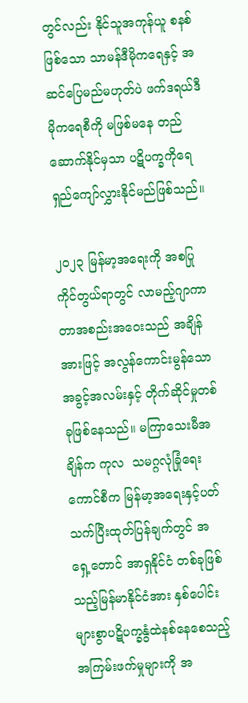တွင်လည်း နိုင်သူအကုန်ယူ စနစ်ဖြစ်သော သာမန်ဒီမိုကရေနှင့် အဆင်ပြေမည်မဟုတ်ပဲ ဖက်ဒရယ်ဒီမိုကရေစီကို မဖြစ်မနေ တည် ဆောက်နိုင်မှသာ ပဋိပက္ခကိုရေရှည်ကျော်လွှားနိုင်မည်ဖြစ်သည်။

၂၀၂၃ မြန်မာ့အရေးကို အစပြုကိုင်တွယ်ရာတွင် လာမည့်ဂျာကာတာအစည်းအဝေးသည် အချိန်အားဖြင့် အလွန်ကောင်းမွန်သော အခွင့်အလမ်းနှင့် တိုက်ဆိုင်မှုတစ်ခုဖြစ်နေသည်။ မကြာသေးမီအချိန်က ကုလ  သမဂ္ဂလုံခြုံရေးကောင်စီက မြန်မာ့အရေးနှင့်ပတ်သက်ပြီးထုတ်ပြန်ချက်တွင် အရှေ့တောင် အာရှနိုင်ငံ တစ်ခုဖြစ်သည့်မြန်မာနိုင်ငံအား နှစ်ပေါင်းများစွာပဋိပက္ခနွံထဲနစ်နေစေသည့် အကြမ်းဖက်မှုများကို အ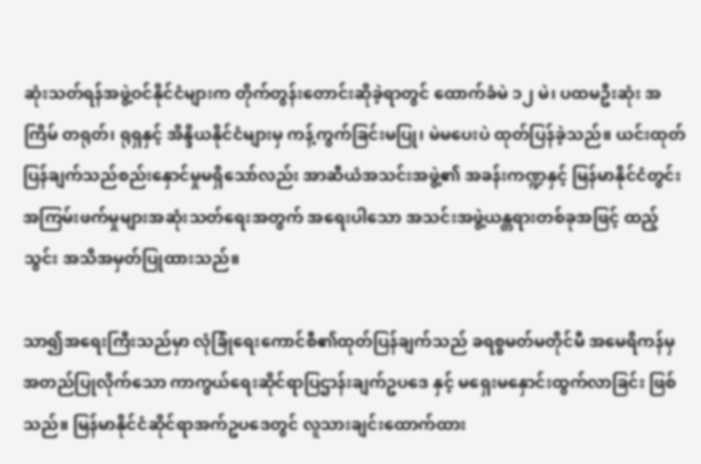ဆုံးသတ်ရန်အဖွဲ့ဝင်နိုင်ငံများက တိုက်တွန်းတောင်းဆိုခဲ့ရာတွင် ထောက်ခံမဲ ၁၂ မဲ၊ ပထမဦးဆုံး အကြိမ် တရုတ်၊ ရုရှနှင့် အိန္ဒိယနိုင်ငံများမှ ကန့်ကွက်ခြင်းမပြု၊ မဲမပေးပဲ ထုတ်ပြန်ခဲ့သည်။ ယင်းထုတ် ပြန်ချက်သည်စည်းနှောင်မှုမရှိသော်လည်း အာဆီယံအသင်းအဖွဲ့၏ အခန်းကဏ္ဍနှင့် မြန်မာနိုင်ငံတွင်း အကြမ်းဖက်မှုများအဆုံးသတ်ရေးအတွက် အရေးပါသော အသင်းအဖွဲ့ယန္တရားတစ်ခုအဖြင့် ထည့်သွင်း အသိအမှတ်ပြုထားသည်။

သာ၍အရေးကြီးသည်မှာ လုံခြုံရေးကောင်စီ၏ထုတ်ပြန်ချက်သည် ခရစ္စမတ်မတိုင်မီ အမေရိကန်မှ အတည်ပြုလိုက်သော ကာကွယ်ရေးဆိုင်ရာပြဌာန်းချက်ဥပဒေ နှင့် မရှေးမနှောင်းထွက်လာခြင်း ဖြစ်သည်။ မြန်မာနိုင်ငံဆိုင်ရာအက်ဥပဒေတွင် လူသားချင်းထောက်ထား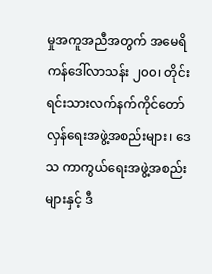မှုအကူအညီအတွက် အမေရိကန်ဒေါ်လာသန်း ၂၀၀၊ တိုင်းရင်းသားလက်နက်ကိုင်တော်လှန်ရေးအဖွဲ့အစည်းများ၊ ဒေသ ကာကွယ်ရေးအဖွဲ့အစည်းများနှင့် ဒီ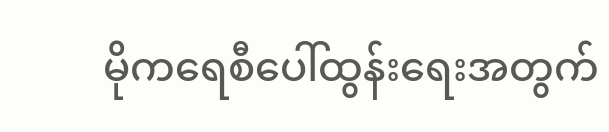မိုကရေစီပေါ်ထွန်းရေးအတွက်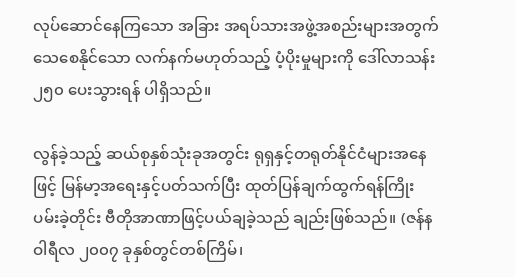လုပ်ဆောင်နေကြသော အခြား အရပ်သားအဖွဲ့အစည်းများအတွက် သေစေနိုင်သော လက်နက်မဟုတ်သည့် ပံ့ပိုးမှုများကို ဒေါ်လာသန်း ၂၅၀ ပေးသွားရန် ပါရှိသည်။

လွန်ခဲ့သည့် ဆယ်စုနှစ်သုံးခုအတွင်း ရုရှနှင့်တရုတ်နိုင်ငံများအနေဖြင့် မြန်မာ့အရေးနှင့်ပတ်သက်ပြီး ထုတ်ပြန်ချက်ထွက်ရန်ကြိုးပမ်းခဲ့တိုင်း ဗီတိုအာဏာဖြင့်ပယ်ချခဲ့သည် ချည်းဖြစ်သည်။ (ဇန်နဝါရီလ ၂၀၀၇ ခုနှစ်တွင်တစ်ကြိမ်၊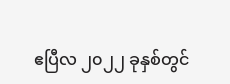ဧပြီလ ၂၀၂၂ ခုနှစ်တွင်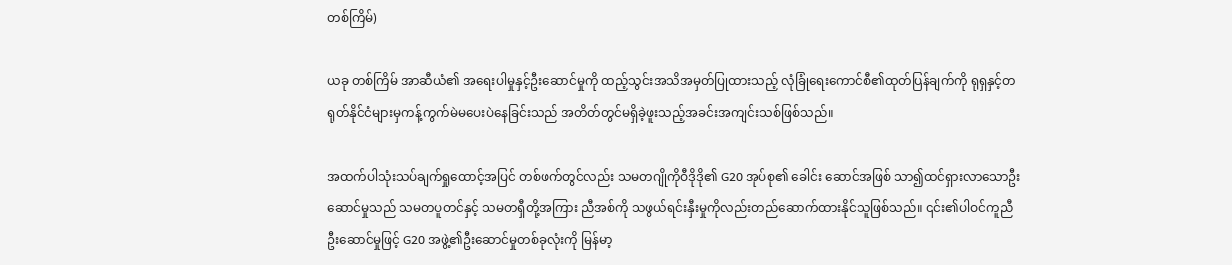တစ်ကြိမ်)

ယခု တစ်ကြိမ် အာဆီယံ၏ အရေးပါမှုနှင့်ဦးဆောင်မှုကို ထည့်သွင်းအသိအမှတ်ပြုထားသည့် လုံခြုံရေးကောင်စီ၏ထုတ်ပြန်ချက်ကို ရုရှနှင့်တရုတ်နိုင်ငံများမှကန့်ကွက်မဲမပေးပဲနေခြင်းသည် အတိတ်တွင်မရှိခဲ့ဖူးသည့်အခင်းအကျင်းသစ်ဖြစ်သည်။

အထက်ပါသုံးသပ်ချက်ရှုထောင့်အပြင် တစ်ဖက်တွင်လည်း သမတဂျိုကိုဝီဒိုဒို၏ G20 အုပ်စု၏ ခေါင်း ဆောင်အဖြစ် သာ၍ထင်ရှားလာသောဦးဆောင်မှုသည် သမတပူတင်နှင့် သမတရှီတို့အကြား ညီအစ်ကို သဖွယ်ရင်းနှီးမှုကိုလည်းတည်ဆောက်ထားနိုင်သူဖြစ်သည်။ ၎င်း၏ပါဝင်ကူညီဦးဆောင်မှုဖြင့် G20 အဖွဲ့၏ဦးဆောင်မှုတစ်ခုလုံးကို မြန်မာ့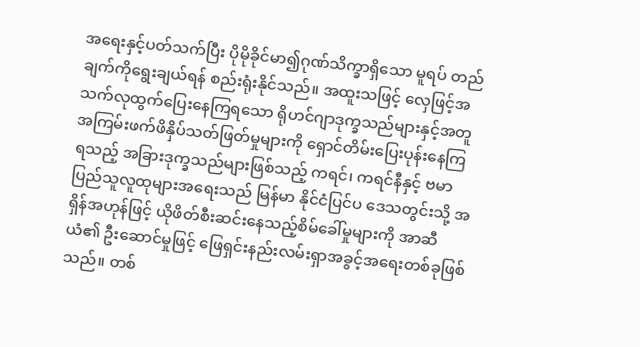အရေးနှင့်ပတ်သက်ပြီး ပိုမိုခိုင်မာ၍ဂုဏ်သိက္ခာရှိသော မူရပ် တည်ချက်ကိုရွေးချယ်ရန် စည်းရုံးနိုင်သည်။ အထူးသဖြင့် လှေဖြင့်အသက်လုထွက်ပြေးနေကြရသော ရိုဟင်ဂျာဒုက္ခသည်များနှင့်အတူ အကြမ်းဖက်ဖိနှိပ်သတ်ဖြတ်မှုများကို ရှောင်တိမ်းပြေးပုန်းနေကြ ရသည့် အခြားဒုက္ခသည်များဖြစ်သည့် ကရင်၊ ကရင်နီနှင့် ဗမာပြည်သူလူထုများအရေးသည် မြန်မာ နိုင်ငံပြင်ပ ဒေသတွင်းသို့ အရှိန်အဟုန်ဖြင့် ယိုဖိတ်စီးဆင်းနေသည့်စိမ်ခေါ်မှုများကို အာဆီယံ၏ ဦးဆောင်မှုဖြင့် ဖြေရှင်းနည်းလမ်းရှာအခွင့်အရေးတစ်ခုဖြစ်သည်။ တစ်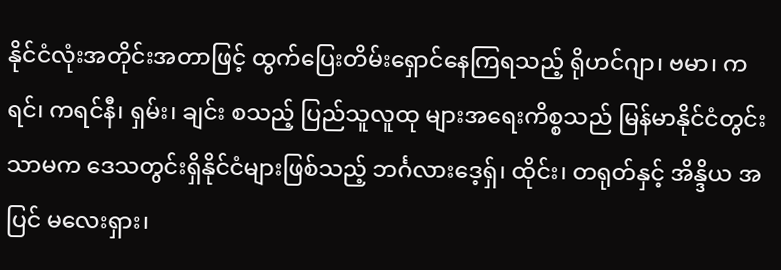နိုင်ငံလုံးအတိုင်းအတာဖြင့် ထွက်ပြေးတိမ်းရှောင်နေကြရသည့် ရိုဟင်ဂျာ၊ ဗမာ၊ ကရင်၊ ကရင်နီ၊ ရှမ်း၊ ချင်း စသည့် ပြည်သူလူထု များအရေးကိစ္စသည် မြန်မာနိုင်ငံတွင်းသာမက ဒေသတွင်းရှိနိုင်ငံများဖြစ်သည့် ဘင်္ဂလားဒေ့ရှ်၊ ထိုင်း၊ တရုတ်နှင့် အိန္ဒိယ အပြင် မလေးရှား၊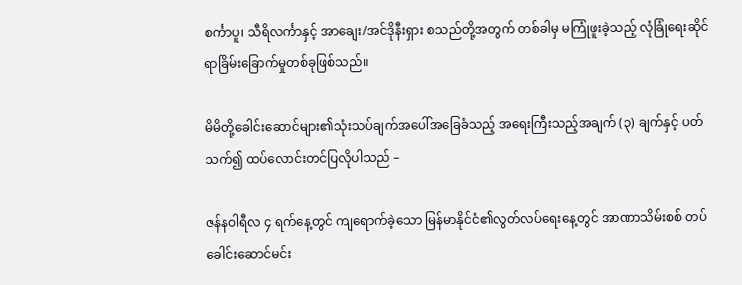စင်္ကာပူ၊ သီရိလင်္ကာနှင့် အာချေး/အင်ဒိုနီးရှား စသည်တို့အတွက် တစ်ခါမှ မကြုံဖူးခဲ့သည့် လုံခြုံရေးဆိုင်ရာခြိမ်းခြောက်မှုတစ်ခုဖြစ်သည်။

မိမိတို့ခေါင်းဆောင်များ၏သုံးသပ်ချက်အပေါ်အခြေခံသည့် အရေးကြီးသည့်အချက် (၃) ချက်နှင့် ပတ်သက်၍ ထပ်လောင်းတင်ပြလိုပါသည် –

ဇန်နဝါရီလ ၄ ရက်နေ့တွင် ကျရောက်ခဲ့သော မြန်မာနိုင်ငံ၏လွတ်လပ်ရေးနေ့တွင် အာဏာသိမ်းစစ် တပ်ခေါင်းဆောင်မင်း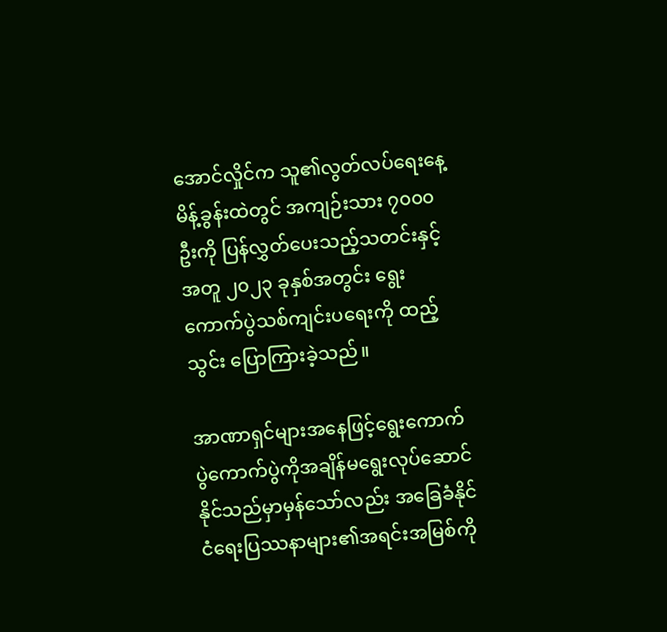အောင်လှိုင်က သူ၏လွတ်လပ်ရေးနေ့မိန့်ခွန်းထဲတွင် အကျဉ်းသား ၇၀၀၀ ဦးကို ပြန်လွှတ်ပေးသည့်သတင်းနှင့်အတူ ၂၀၂၃ ခုနှစ်အတွင်း ရွေးကောက်ပွဲသစ်ကျင်းပရေးကို ထည့်သွင်း ပြောကြားခဲ့သည်။

အာဏာရှင်များအနေဖြင့်ရွေးကောက်ပွဲကောက်ပွဲကိုအချိန်မရွေးလုပ်ဆောင်နိုင်သည်မှာမှန်သော်လည်း အခြေခံနိုင်ငံရေးပြဿနာများ၏အရင်းအမြစ်ကို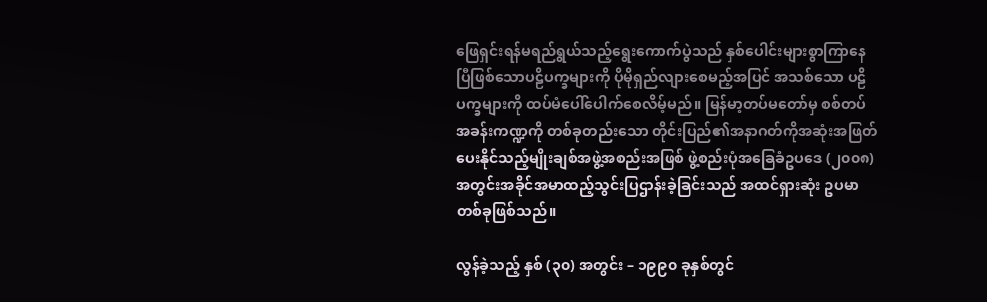ဖြေရှင်းရန်မရည်ရွယ်သည့်ရွေးကောက်ပွဲသည် နှစ်ပေါင်းများစွာကြာနေပြီဖြစ်သောပဠိပက္ခများကို ပိုမိုရှည်လျားစေမည့်အပြင် အသစ်သော ပဠိပက္ခများကို ထပ်မံပေါ်ပေါက်စေလိမ့်မည်။ မြန်မာ့တပ်မတော်မှ စစ်တပ်အခန်းကဏ္ဍကို တစ်ခုတည်းသော တိုင်းပြည်၏အနာဂတ်ကိုအဆုံးအဖြတ်ပေးနိုင်သည့်မျိုးချစ်အဖွဲ့အစည်းအဖြစ် ဖွဲ့စည်းပုံအခြေခံဥပဒေ (၂၀၀၈) အတွင်းအခိုင်အမာထည့်သွင်းပြဌာန်းခဲ့ခြင်းသည် အထင်ရှားဆုံး ဥပမာတစ်ခုဖြစ်သည်။

လွန်ခဲ့သည့် နှစ် (၃၀) အတွင်း – ၁၉၉၀ ခုနှစ်တွင်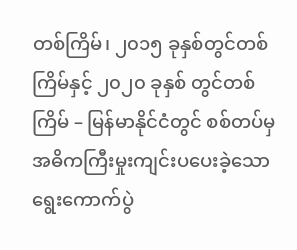တစ်ကြိမ်၊ ၂၀၁၅ ခုနှစ်တွင်တစ်ကြိမ်နှင့် ၂၀၂၀ ခုနှစ် တွင်တစ်ကြိမ် – မြန်မာနိုင်ငံတွင် စစ်တပ်မှအဓိကကြီးမှုးကျင်းပပေးခဲ့သော ရွေးကောက်ပွဲ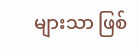များသာ ဖြစ်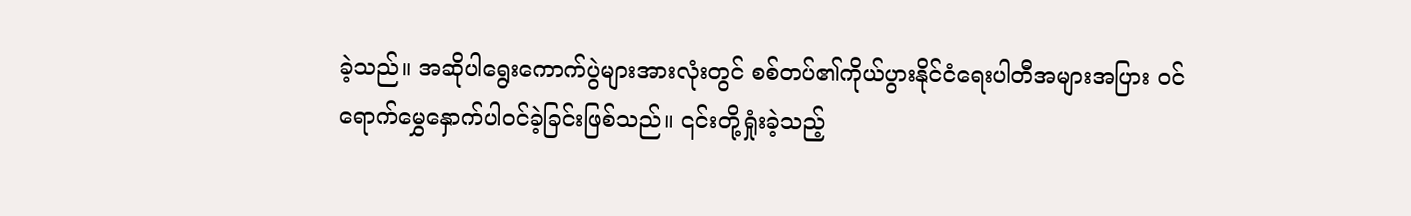ခဲ့သည်။ အဆိုပါရွေးကောက်ပွဲများအားလုံးတွင် စစ်တပ်၏ကိုယ်ပွားနိုင်ငံရေးပါတီအများအပြား ဝင်ရောက်မွှေနှောက်ပါဝင်ခဲ့ခြင်းဖြစ်သည်။ ၎င်းတို့ရှုံးခဲ့သည့်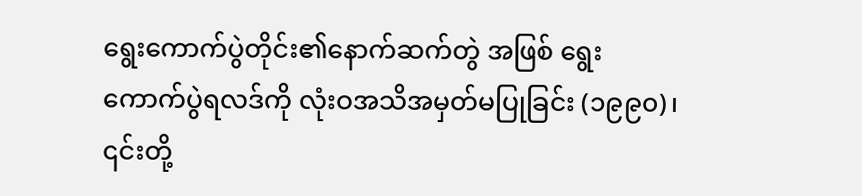ရွေးကောက်ပွဲတိုင်း၏နောက်ဆက်တွဲ အဖြစ် ရွေးကောက်ပွဲရလဒ်ကို လုံးဝအသိအမှတ်မပြုခြင်း (၁၉၉၀)၊ ၎င်းတို့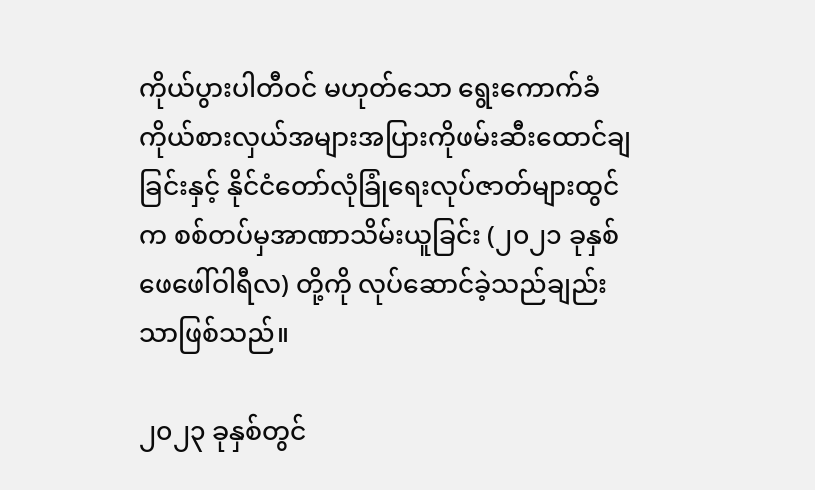ကိုယ်ပွားပါတီဝင် မဟုတ်သော ရွေးကောက်ခံကိုယ်စားလှယ်အများအပြားကိုဖမ်းဆီးထောင်ချခြင်းနှင့် နိုင်ငံတော်လုံခြုံရေးလုပ်ဇာတ်များထွင်က စစ်တပ်မှအာဏာသိမ်းယူခြင်း (၂၀၂၁ ခုနှစ် ဖေဖေါ်ဝါရီလ) တို့ကို လုပ်ဆောင်ခဲ့သည်ချည်းသာဖြစ်သည်။

၂၀၂၃ ခုနှစ်တွင်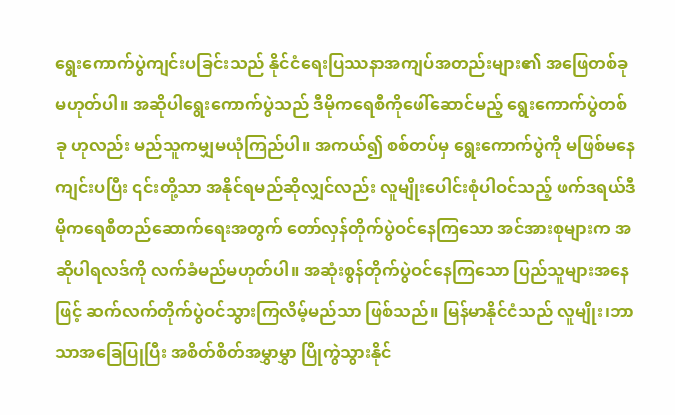ရွေးကောက်ပွဲကျင်းပခြင်းသည် နိုင်ငံရေးပြဿနာအကျပ်အတည်းများ၏ အဖြေတစ်ခု မဟုတ်ပါ။ အဆိုပါရွေးကောက်ပွဲသည် ဒီမိုကရေစီကိုဖေါ်ဆောင်မည့် ရွေးကောက်ပွဲတစ်ခု ဟုလည်း မည်သူကမျှမယုံကြည်ပါ။ အကယ်၍ စစ်တပ်မှ ရွေးကောက်ပွဲကို မဖြစ်မနေကျင်းပပြီး ၎င်းတို့သာ အနိုင်ရမည်ဆိုလျှင်လည်း လူမျိုးပေါင်းစုံပါဝင်သည့် ဖက်ဒရယ်ဒီမိုကရေစီတည်ဆောက်ရေးအတွက် တော်လှန်တိုက်ပွဲဝင်နေကြသော အင်အားစုများက အဆိုပါရလဒ်ကို လက်ခံမည်မဟုတ်ပါ။ အဆုံးစွန်တိုက်ပွဲဝင်နေကြသော ပြည်သူများအနေဖြင့် ဆက်လက်တိုက်ပွဲဝင်သွားကြလိမ့်မည်သာ ဖြစ်သည်။ မြန်မာနိုင်ငံသည် လူမျိုး၊ဘာသာအခြေပြုပြီး အစိတ်စိတ်အမွှာမွှာ ပြိုကွဲသွားနိုင်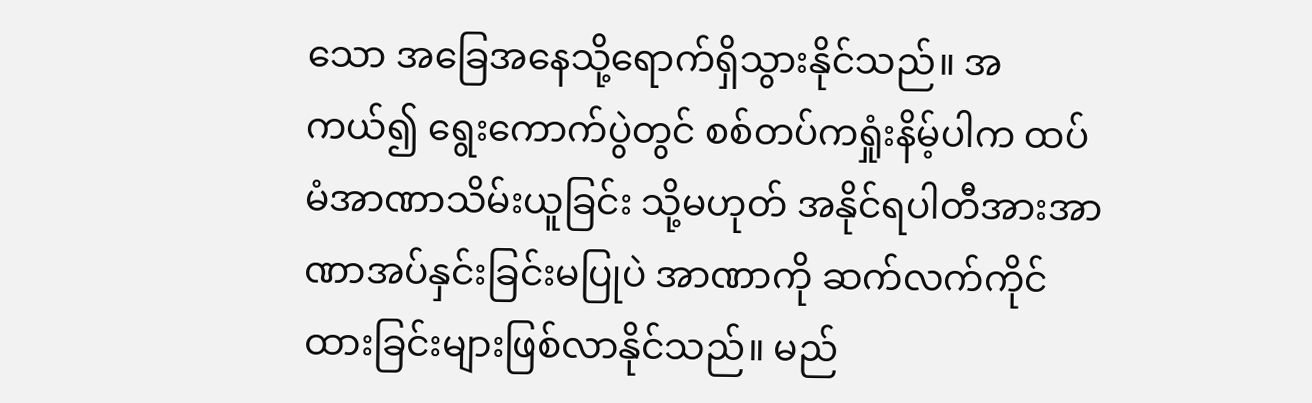သော အခြေအနေသို့ရောက်ရှိသွားနိုင်သည်။ အကယ်၍ ရွေးကောက်ပွဲတွင် စစ်တပ်ကရှုံးနိမ့်ပါက ထပ်မံအာဏာသိမ်းယူခြင်း သို့မဟုတ် အနိုင်ရပါတီအားအာဏာအပ်နှင်းခြင်းမပြုပဲ အာဏာကို ဆက်လက်ကိုင်ထားခြင်းများဖြစ်လာနိုင်သည်။ မည်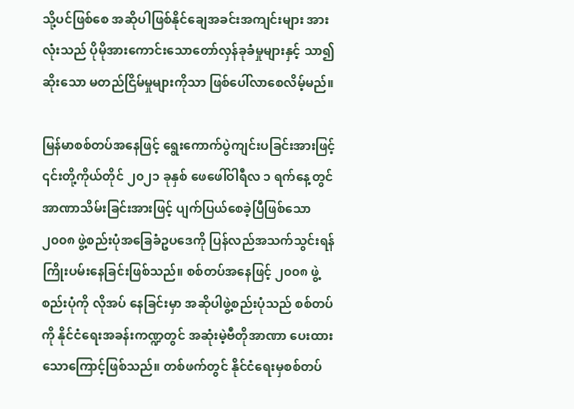သို့ပင်ဖြစ်စေ အဆိုပါဖြစ်နိုင်ချေအခင်းအကျင်းများ အားလုံးသည် ပိုမိုအားကောင်းသောတော်လှန်ခုခံမှုများနှင့် သာ၍ဆိုးသော မတည်ငြိမ်မှုများကိုသာ ဖြစ်ပေါ်လာစေလိမ့်မည်။

မြန်မာစစ်တပ်အနေဖြင့် ရွေးကောက်ပွဲကျင်းပခြင်းအားဖြင့် ၎င်းတို့ကိုယ်တိုင် ၂၀၂၁ ခုနှစ် ဖေဖေါ်ဝါရီလ ၁ ရက်နေ့တွင် အာဏာသိမ်းခြင်းအားဖြင့် ပျက်ပြယ်စေခဲ့ပြီဖြစ်သော ၂၀၀၈ ဖွဲ့စည်းပုံအခြေခံဥပဒေကို ပြန်လည်အသက်သွင်းရန်ကြိုးပမ်းနေခြင်းဖြစ်သည်။ စစ်တပ်အနေဖြင့် ၂၀၀၈ ဖွဲ့စည်းပုံကို လိုအပ် နေခြင်းမှာ အဆိုပါဖွဲ့စည်းပုံသည် စစ်တပ်ကို နိုင်ငံရေးအခန်းကဏ္ဍတွင် အဆုံးမဲ့ဗီတိုအာဏာ ပေးထားသောကြောင့်ဖြစ်သည်။ တစ်ဖက်တွင် နိုင်ငံရေးမှစစ်တပ်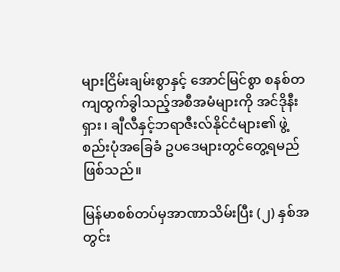များငြိမ်းချမ်းစွာနှင့် အောင်မြင်စွာ စနစ်တကျထွက်ခွါသည့်အစီအမံများကို အင်ဒိုနီးရှား၊ ချီလီနှင့်ဘရာဇီးလ်နိုင်ငံများ၏ ဖွဲ့စည်းပုံအခြေခံ ဥပဒေများတွင်တွေ့ရမည်ဖြစ်သည်။

မြန်မာစစ်တပ်မှအာဏာသိမ်းပြီး (၂) နှစ်အတွင်း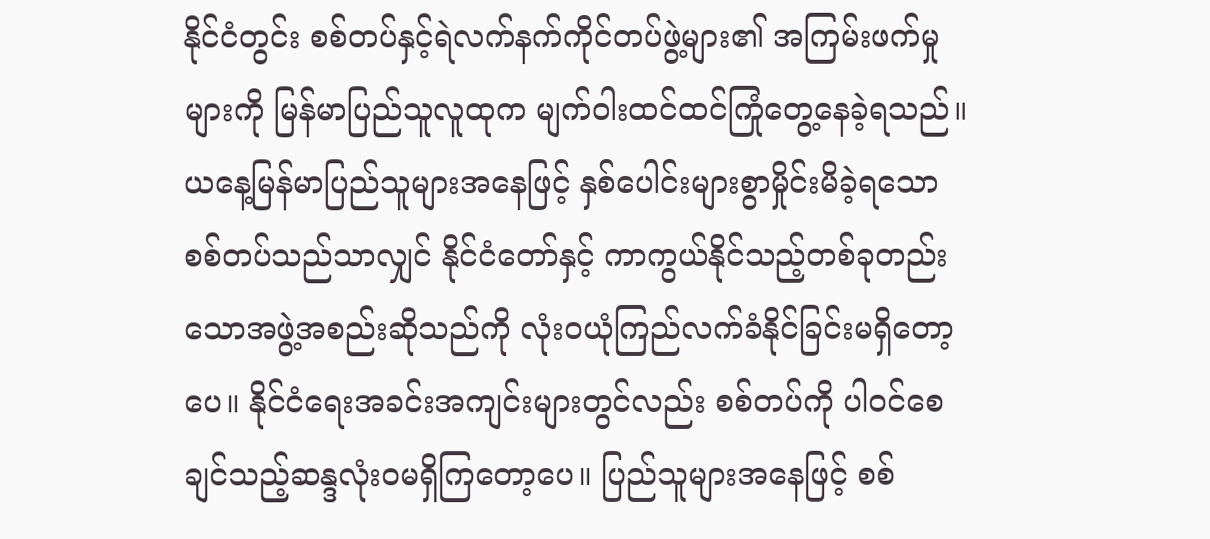နိုင်ငံတွင်း စစ်တပ်နှင့်ရဲလက်နက်ကိုင်တပ်ဖွဲ့များ၏ အကြမ်းဖက်မှုများကို မြန်မာပြည်သူလူထုက မျက်ဝါးထင်ထင်ကြုံတွေ့နေခဲ့ရသည်။ ယနေ့မြန်မာပြည်သူများအနေဖြင့် နှစ်ပေါင်းများစွာမှိုင်းမိခဲ့ရသော စစ်တပ်သည်သာလျှင် နိုင်ငံတော်နှင့် ကာကွယ်နိုင်သည့်တစ်ခုတည်းသောအဖွဲ့အစည်းဆိုသည်ကို လုံးဝယုံကြည်လက်ခံနိုင်ခြင်းမရှိတော့ပေ။ နိုင်ငံရေးအခင်းအကျင်းများတွင်လည်း စစ်တပ်ကို ပါဝင်စေချင်သည့်ဆန္ဒလုံးဝမရှိကြတော့ပေ။ ပြည်သူများအနေဖြင့် စစ်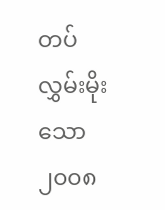တပ်လွှမ်းမိုးသော ၂၀၀၈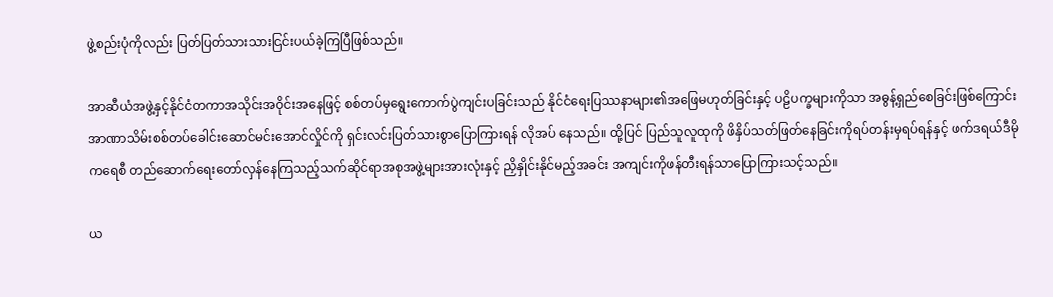ဖွဲ့စည်းပုံကိုလည်း ပြတ်ပြတ်သားသားငြင်းပယ်ခဲ့ကြပြီဖြစ်သည်။

အာဆီယံအဖွဲ့နှင့်နိုင်ငံတကာအသိုင်းအဝိုင်းအနေဖြင့် စစ်တပ်မှရွေးကောက်ပွဲကျင်းပခြင်းသည် နိုင်ငံရေးပြဿနာများ၏အဖြေမဟုတ်ခြင်းနှင့် ပဠိပက္ခများကိုသာ အဓွန့်ရှည်စေခြင်းဖြစ်ကြောင်း အာဏာသိမ်းစစ်တပ်ခေါင်းဆောင်မင်းအောင်လှိုင်ကို ရှင်းလင်းပြတ်သားစွာပြောကြားရန် လိုအပ် နေသည်။ ထို့ပြင် ပြည်သူလူထုကို ဖိနှိပ်သတ်ဖြတ်နေခြင်းကိုရပ်တန်းမှရပ်ရန်နှင့် ဖက်ဒရယ်ဒီမိုကရေစီ တည်ဆောက်ရေးတော်လှန်နေကြသည့်သက်ဆိုင်ရာအစုအဖွဲ့များအားလုံးနှင့် ညှိနှိုင်းနိုင်မည့်အခင်း အကျင်းကိုဖန်တီးရန်သာပြောကြားသင့်သည်။

ယ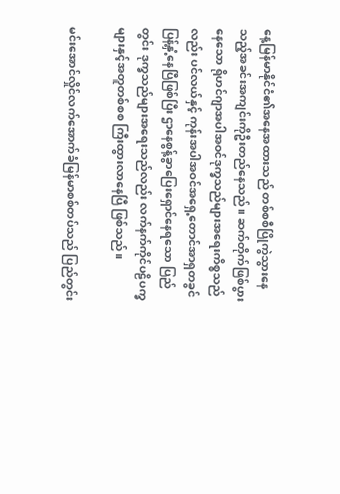နေ့မြန်မာနိုင်ငံ၏အနေအထားသည် တစ်စစီပြိုကွဲသွားနေသည့်အခင်းအကျင်းကိုဦးတည်နေသည်။ ဆက်တိုက်ဖြစ်ပွားနေသော ရိုဟင်ဂျာအပါအဝင်ဒုက္ခသည်များအရေးကိစ္စသည်လည်း ပင်လယ်နှင့် ကုန်းအပါအဝင်အရှေ့တောင်အာရှတခွင် ပြန့်နှံ့နေပြီဖြစ်ပြီး ဌာနေစွန့်ခွာပြေးရှောင်နေရသော ပြည်တွင်း ဒုက္ခသည်များအရေးသည်လည်း လက်နက်ကိုင်ပဠိပက္ခများနှင့်အတူတစ်စစ ကြီးထွားလာနေပြီ ဖြစ်သည်။

မင်းအောင်လှိုင်လက်အောက်ခံမြန်မာစစ်တပ်သည် ပြည်တွင်း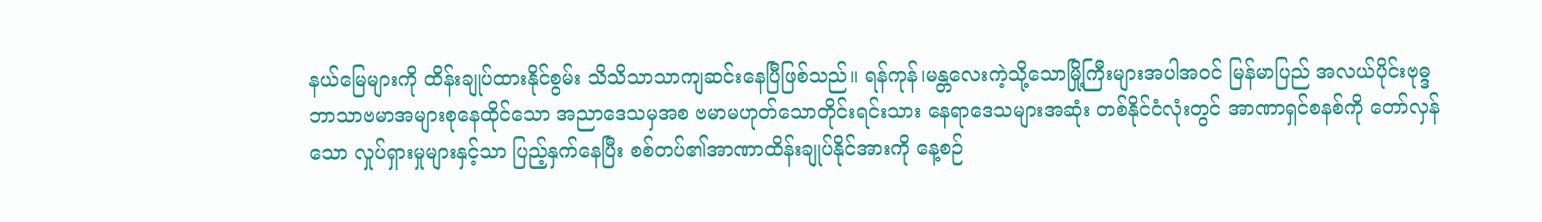နယ်မြေများကို ထိန်းချုပ်ထားနိုင်စွမ်း သိသိသာသာကျဆင်းနေပြီဖြစ်သည်။ ရန်ကုန်၊မန္တလေးကဲ့သို့သောမြို့ကြီးများအပါအဝင် မြန်မာပြည် အလယ်ပိုင်းဗုဓ္ဒဘာသာဗမာအများစုနေထိုင်သော အညာဒေသမှအစ ဗမာမဟုတ်သောတိုင်းရင်းသား နေရာဒေသများအဆုံး တစ်နိုင်ငံလုံးတွင် အာဏာရှင်စနစ်ကို တော်လှန်သော လှုပ်ရှားမှုများနှင့်သာ ပြည့်နှက်နေပြီး စစ်တပ်၏အာဏာထိန်းချုပ်နိုင်အားကို နေ့စဉ်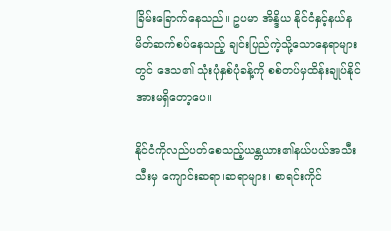ခြိမ်းခြောက်နေသည်။ ဥပမာ အိန္ဒိယ နိုင်ငံနှင့်နယ်နမိတ်ဆက်စပ်နေသည့် ချင်းပြည်ကဲ့သို့သောနေရာများတွင် ဒေသ၏ သုံးပုံနှစ်ပုံခန့်ကို စစ်တပ်မှထိန်းချုပ်နိုင်အားမရှိတော့ပေ။

နိုင်ငံကိုလည်ပတ်စေသည့်ယန္တယား၏နယ်ပယ်အသီးသီးမှ ကျောင်းဆရာ၊ဆရာများ၊ စာရင်းကိုင်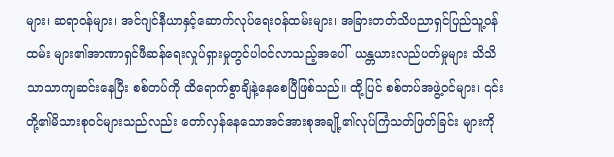များ၊ ဆရာဝန်များ၊ အင်ဂျင်နီယာနှင့်ဆောက်လုပ်ရေးဝန်ထမ်းများ၊ အခြားတတ်သိပညာရှင်ပြည်သူ့ဝန်ထမ်း များ၏အာဏာရှင်ဖီဆန်ရေးလှုပ်ရှားမှုတွင်ပါဝင်လာသည့်အပေါ်  ယန္တယားလည်ပတ်မှုများ သိသိ သာသာကျဆင်းနေပြီး စစ်တပ်ကို ထိရောက်စွာချိနဲ့နေစေပြီဖြစ်သည်။ ထို့ပြင် စစ်တပ်အဖွဲ့ဝင်များ၊ ၎င်းတို့၏မိသားစုဝင်များသည်လည်း တော်လှန်နေသောအင်အားစုအချို့၏လုပ်ကြံသတ်ဖြတ်ခြင်း များကို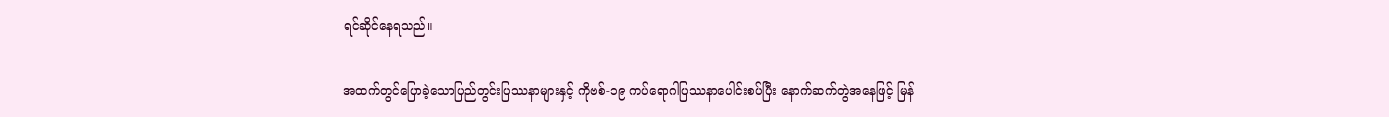ရင်ဆိုင်နေရသည်။

အထက်တွင်ပြောခဲ့သောပြည်တွင်းပြဿနာများနှင့် ကိုဗစ်-၁၉ ကပ်ရောဂါပြဿနာပေါင်းစပ်ပြီး နောက်ဆက်တွဲအနေဖြင့် မြန်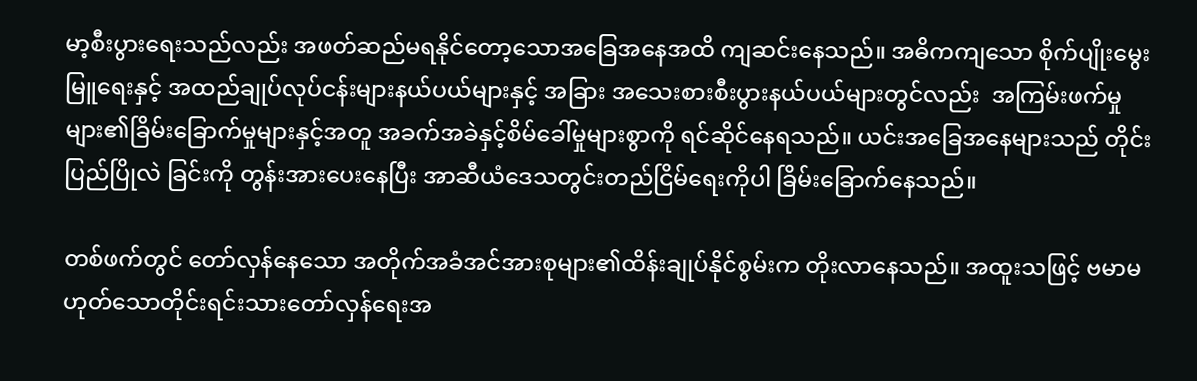မာ့စီးပွားရေးသည်လည်း အဖတ်ဆည်မရနိုင်တော့သောအခြေအနေအထိ ကျဆင်းနေသည်။ အဓိကကျသော စိုက်ပျိုးမွေးမြူရေးနှင့် အထည်ချုပ်လုပ်ငန်းများနယ်ပယ်များနှင့် အခြား အသေးစားစီးပွားနယ်ပယ်များတွင်လည်း  အကြမ်းဖက်မှုများ၏ခြိမ်းခြောက်မှုများနှင့်အတူ အခက်အခဲနှင့်စိမ်ခေါ်မှုများစွာကို ရင်ဆိုင်နေရသည်။ ယင်းအခြေအနေများသည် တိုင်းပြည်ပြိုလဲ ခြင်းကို တွန်းအားပေးနေပြီး အာဆီယံဒေသတွင်းတည်ငြိမ်ရေးကိုပါ ခြိမ်းခြောက်နေသည်။

တစ်ဖက်တွင် တော်လှန်နေသော အတိုက်အခံအင်အားစုများ၏ထိန်းချုပ်နိုင်စွမ်းက တိုးလာနေသည်။ အထူးသဖြင့် ဗမာမဟုတ်သောတိုင်းရင်းသားတော်လှန်ရေးအ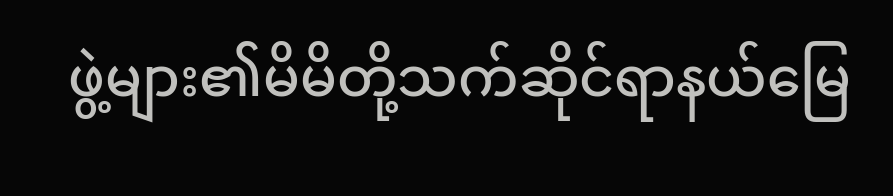ဖွဲ့များ၏မိမိတို့သက်ဆိုင်ရာနယ်မြေ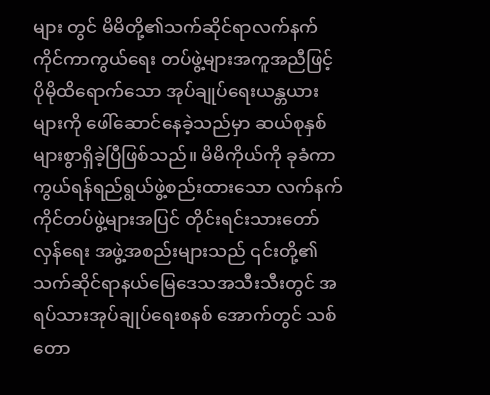များ တွင် မိမိတို့၏သက်ဆိုင်ရာလက်နက်ကိုင်ကာကွယ်ရေး တပ်ဖွဲ့များအကူအညီဖြင့် ပိုမိုထိရောက်သော အုပ်ချုပ်ရေးယန္တယားများကို ဖေါ်ဆောင်နေခဲ့သည်မှာ ဆယ်စုနှစ်များစွာရှိခဲ့ပြီဖြစ်သည်။ မိမိကိုယ်ကို ခုခံကာကွယ်ရန်ရည်ရွယ်ဖွဲ့စည်းထားသော လက်နက်ကိုင်တပ်ဖွဲ့များအပြင် တိုင်းရင်းသားတော်လှန်ရေး အဖွဲ့အစည်းများသည် ၎င်းတို့၏သက်ဆိုင်ရာနယ်မြေဒေသအသီးသီးတွင် အရပ်သားအုပ်ချုပ်ရေးစနစ် အောက်တွင် သစ်တော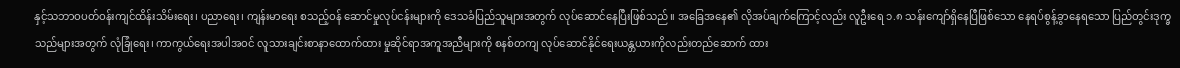နှင့်သဘာဝပတ်ဝန်းကျင်ထိန်းသိမ်းရေး၊ ပညာရေး၊ ကျန်းမာရေး စသည့်ဝန် ဆောင်မှုလုပ်ငန်းများကို ဒေသခံပြည်သူများအတွက် လုပ်ဆောင်နေပြီးဖြစ်သည်။ အခြေအနေ၏ လိုအပ်ချက်ကြောင့်လည်း လူဦးရေ ၁.၈ သန်းကျော်ရှိနေပြီဖြစ်သော နေရပ်စွန့်ခွာနေရသော ပြည်တွင်းဒုက္ခသည်များအတွက် လုံခြုံရေး၊ ကာကွယ်ရေးအပါအဝင် လူသားချင်းစာနာထောက်ထား မှုဆိုင်ရာအကူအညီများကို စနစ်တကျ လုပ်ဆောင်နိုင်ရေးယန္တယားကိုလည်းတည်ဆောက် ထား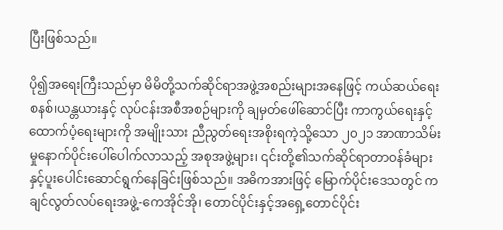ပြီးဖြစ်သည်။

ပို၍အရေးကြီးသည်မှာ မိမိတို့သက်ဆိုင်ရာအဖွဲ့အစည်းများအနေဖြင့် ကယ်ဆယ်ရေးစနစ်၊ယန္တယားနှင့် လုပ်ငန်းအစီအစဉ်များကို ချမှတ်ဖေါ်ဆောင်ပြီး ကာကွယ်ရေးနှင့်ထောက်ပံ့ရေးများကို အမျိုးသား ညီညွတ်ရေးအစိုးရကဲ့သို့သော ၂၀၂၁ အာဏာသိမ်းမှုနောက်ပိုင်းပေါ်ပေါက်လာသည့် အစုအဖွဲ့များ၊ ၎င်းတို့၏သက်ဆိုင်ရာတာဝန်ခံများနှင့်ပူးပေါင်းဆောင်ရွက်နေခြင်းဖြစ်သည်။ အဓိကအားဖြင့် မြောက်ပိုင်းဒေသတွင် ကချင်လွတ်လပ်ရေးအဖွဲ့-ကေအိုင်အို၊ တောင်ပိုင်းနှင့်အရှေ့တောင်ပိုင်း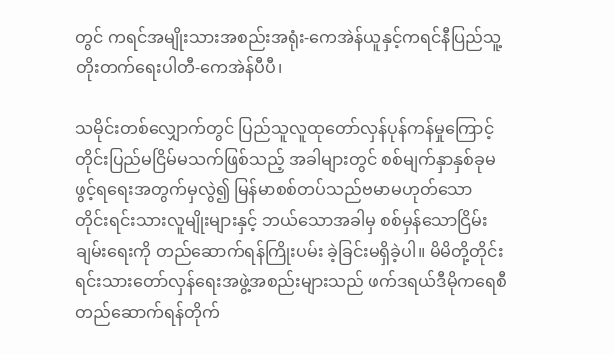တွင် ကရင်အမျိုးသားအစည်းအရုံး-ကေအဲန်ယူနှင့်ကရင်နီပြည်သူ့တိုးတက်ရေးပါတီ-ကေအဲန်ပီပီ၊

သမိုင်းတစ်လျှောက်တွင် ပြည်သူလူထုတော်လှန်ပုန်ကန်မှုကြောင့် တိုင်းပြည်မငြိမ်မသက်ဖြစ်သည့် အခါများတွင် စစ်မျက်နှာနှစ်ခုမဖွင့်ရရေးအတွက်မှလွဲ၍ မြန်မာစစ်တပ်သည်ဗမာမဟုတ်သော တိုင်းရင်းသားလူမျိုးများနှင့် ဘယ်သောအခါမှ စစ်မှန်သောငြိမ်းချမ်းရေးကို တည်ဆောက်ရန်ကြိုးပမ်း ခဲ့ခြင်းမရှိခဲ့ပါ။ မိမိတို့တိုင်းရင်းသားတော်လှန်ရေးအဖွဲ့အစည်းများသည် ဖက်ဒရယ်ဒီမိုကရေစီ တည်ဆောက်ရန်တိုက်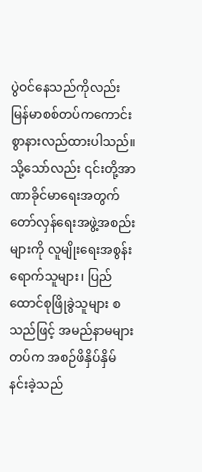ပွဲဝင်နေသည်ကိုလည်း မြန်မာစစ်တပ်ကကောင်းစွာနားလည်ထားပါသည်။ သို့သော်လည်း ၎င်းတို့အာဏာခိုင်မာရေးအတွက် တော်လှန်ရေးအဖွဲ့အစည်းများကို လူမျိုးရေးအစွန်းရောက်သူများ၊ ပြည်ထောင်စုဖြိုခွဲသူများ စသည်ဖြင့် အမည်နာမများတပ်က အစဉ်ဖိနှိပ်နှိမ်နင်းခဲ့သည်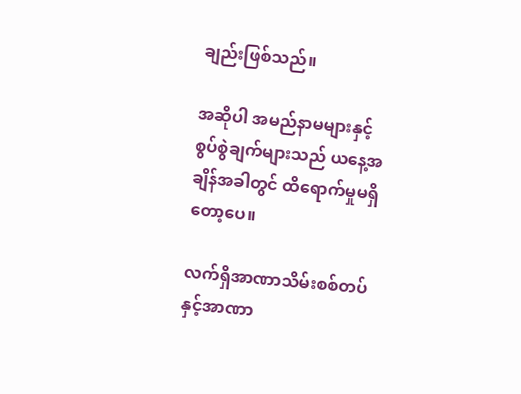ချည်းဖြစ်သည်။

အဆိုပါ အမည်နာမများနှင့်စွပ်စွဲချက်များသည် ယနေ့အချိန်အခါတွင် ထိရောက်မှုမရှိတော့ပေ။

လက်ရှိအာဏာသိမ်းစစ်တပ်နှင့်အာဏာ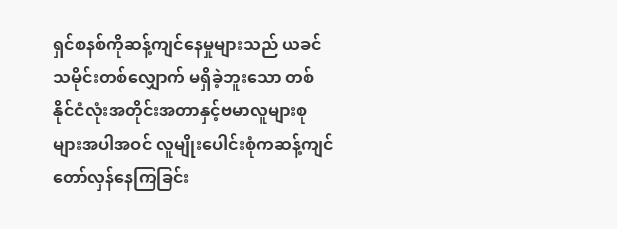ရှင်စနစ်ကိုဆန့်ကျင်နေမှုများသည် ယခင်သမိုင်းတစ်လျှောက် မရှိခဲ့ဘူးသော တစ်နိုင်ငံလုံးအတိုင်းအတာနှင့်ဗမာလူများစုများအပါအဝင် လူမျိုးပေါင်းစုံကဆန့်ကျင် တော်လှန်နေကြခြင်း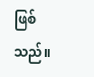ဖြစ်သည်။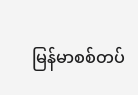မြန်မာစစ်တပ်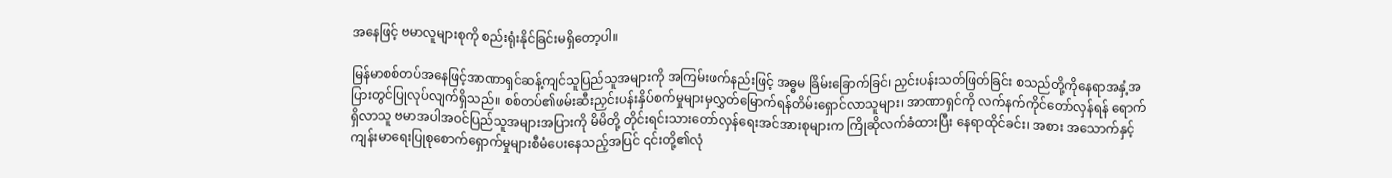အနေဖြင့် ဗမာလူများစုကို စည်းရုံးနိုင်ခြင်းမရှိတော့ပါ။

မြန်မာစစ်တပ်အနေဖြင့်အာဏာရှင်ဆန့်ကျင်သူပြည်သူအများကို အကြမ်းဖက်နည်းဖြင့် အဓ္ဓမ ခြိမ်းခြောက်ခြင်၊ ညှင်းပန်းသတ်ဖြတ်ခြင်း စသည်တို့ကိုနေရာအနှံ့အပြားတွင်ပြုလုပ်လျက်ရှိသည်။ စစ်တပ်၏ဖမ်းဆီးညှင်းပန်းနှိပ်စက်မှုများမှလွှတ်မြောက်ရန်တိမ်းရှောင်လာသူများ၊ အာဏာရှင်ကို လက်နက်ကိုင်တော်လှန်ရန် ရောက်ရှိလာသူ ဗမာအပါအဝင်ပြည်သူအများအပြားကို မိမိတို့ တိုင်းရင်းသားတော်လှန်ရေးအင်အားစုများက ကြိုဆိုလက်ခံထားပြီး နေရာထိုင်ခင်း၊ အစား အသောက်နှင့် ကျန်းမာရေးပြုစုစောက်ရှောက်မှုများစီမံပေးနေသည့်အပြင် ၎င်းတို့၏လုံ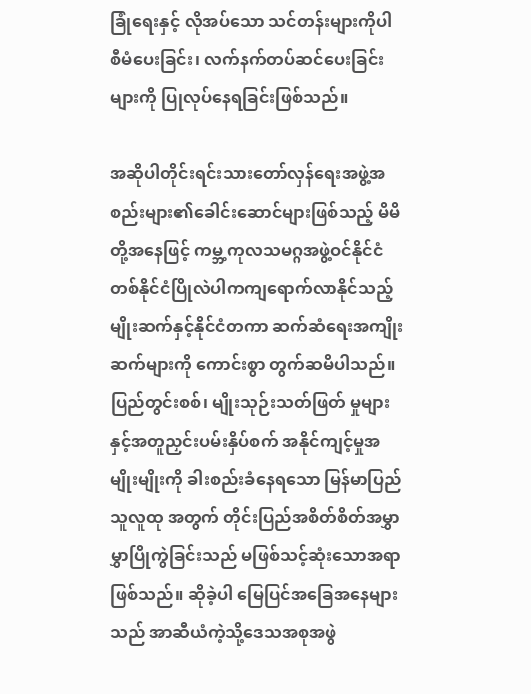ခြုံရေးနှင့် လိုအပ်သော သင်တန်းများကိုပါ စီမံပေးခြင်း၊ လက်နက်တပ်ဆင်ပေးခြင်းများကို ပြုလုပ်နေရခြင်းဖြစ်သည်။

အဆိုပါတိုင်းရင်းသားတော်လှန်ရေးအဖွဲ့အစည်းများ၏ခေါင်းဆောင်များဖြစ်သည့် မိမိတို့အနေဖြင့် ကမ္ဘ့ကုလသမဂ္ဂအဖွဲ့ဝင်နိုင်ငံတစ်နိုင်ငံပြိုလဲပါကကျရောက်လာနိုင်သည့် မျိုးဆက်နှင့်နိုင်ငံတကာ ဆက်ဆံရေးအကျိုးဆက်များကို ကောင်းစွာ တွက်ဆမိပါသည်။ ပြည်တွင်းစစ်၊ မျိုးသုဉ်းသတ်ဖြတ် မှုများနှင့်အတူညှင်းပမ်းနှိပ်စက် အနိုင်ကျင့်မှုအမျိုးမျိုးကို ခါးစည်းခံနေရသော မြန်မာပြည်သူလူထု အတွက် တိုင်းပြည်အစိတ်စိတ်အမွှာမွှာပြိုကွဲခြင်းသည် မဖြစ်သင့်ဆုံးသောအရာဖြစ်သည်။ ဆိုခဲ့ပါ မြေပြင်အခြေအနေများသည် အာဆီယံကဲ့သို့ဒေသအစုအဖွဲ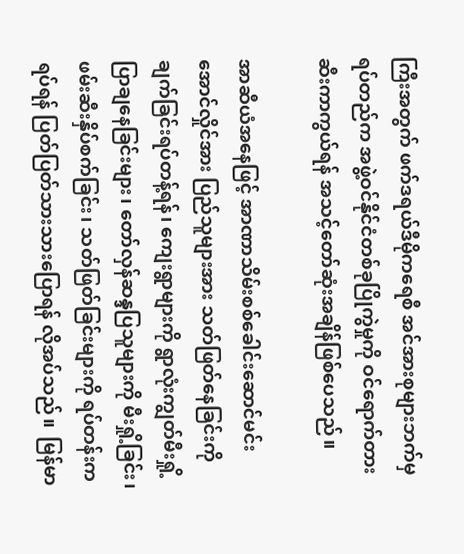ကြီးအတွက် ဖက်ဒရယ်ဒီမိုကရေစီ အင်အားစုများဘက်မှရပ်တည်က အဖွဲ့ဝင်နိုင်ငံတစ်ခုပြိုကွဲမှုကို ဝင်ရောက်တားဆီးကာကွယ်ရန် အသင့်တော်ဆုံးအချိန်ဖြစ်ပေသည်။

အာဆီယံအနေဖြင့် အာဏာသိမ်းစစ်ခေါင်းဆောင်မင်းအောင်လှိုင်အား ပြည်သူများအား သတ်ဖြတ်နေခြင်းကို ချက်ခြင်းရပ်တန့်ရန်၊ ကျေးရွာများကို ရွာလုံးကျွတ်မီးရှို့ပြာချနေခြင်းများ၊ တော်လှန်ဆန္ဒပြသူများကို မီးရှို့ခြင်း၊ ဖမ်းဆီးနှိပ်စက်ခြင်း၊ သတ်ဖြတ်ခြင်းများကို ရပ်တန်းကရပ်ရန် ပြတ်ပြတ်သားသားပြောရန် လိုအပ်သည်။  မြန်မာ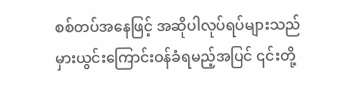စစ်တပ်အနေဖြင့် အဆိုပါလုပ်ရပ်များသည် မှားယွင်းကြောင်းဝန်ခံရမည့်အပြင် ၎င်းတို့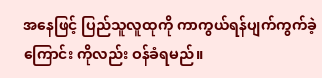အနေဖြင့် ပြည်သူလူထုကို ကာကွယ်ရန်ပျက်ကွက်ခဲ့ကြောင်း ကိုလည်း ဝန်ခံရမည်။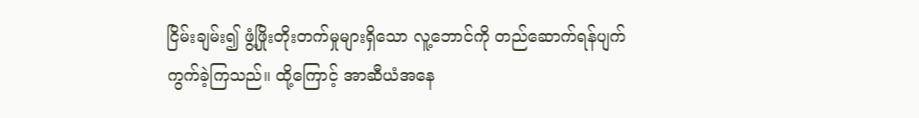ငြိမ်းချမ်း၍ ဖွံ့ဖြိုးတိုးတက်မှုများရှိသော လူ့ဘောင်ကို တည်ဆောက်ရန်ပျက်ကွက်ခဲ့ကြသည်။ ထို့ကြောင့် အာဆီယံအနေ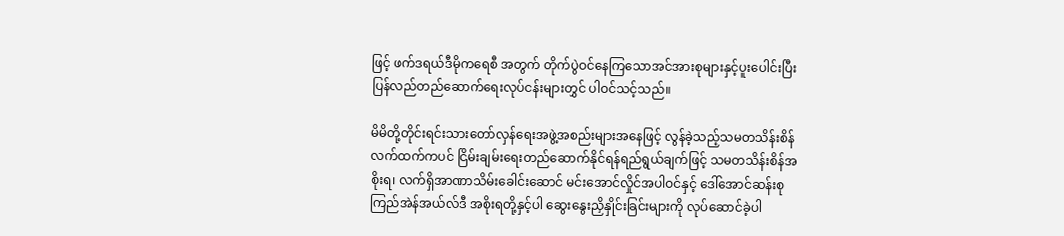ဖြင့် ဖက်ဒရယ်ဒီမိုကရေစီ အတွက် တိုက်ပွဲဝင်နေကြသောအင်အားစုများနှင့်ပူးပေါင်းပြီး ပြန်လည်တည်ဆောက်ရေးလုပ်ငန်းများတွှင် ပါဝင်သင့်သည်။

မိမိတို့တိုင်းရင်းသားတော်လှန်ရေးအဖွဲ့အစည်းများအနေဖြင့် လွန်ခဲ့သည့်သမတသိန်းစိန် လက်ထက်ကပင် ငြိမ်းချမ်းရေးတည်ဆောက်နိုင်ရန်ရည်ရွယ်ချက်ဖြင့် သမတသိန်းစိန်အစိုးရ၊ လက်ရှိအာဏာသိမ်းခေါင်းဆောင် မင်းအောင်လှိုင်အပါဝင်နှင့် ဒေါ်အောင်ဆန်းစုကြည်အဲန်အယ်လ်ဒီ အစိုးရတို့နှင့်ပါ ဆွေးနွေးညှိနှိုင်းခြင်းများကို လုပ်ဆောင်ခဲ့ပါ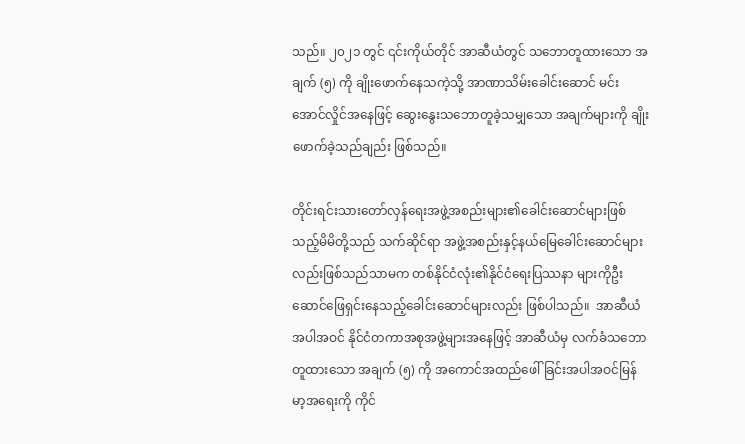သည်။ ၂၀၂၁ တွင် ၎င်းကိုယ်တိုင် အာဆီယံတွင် သဘောတူထားသော အချက် (၅) ကို ချိုးဖောက်နေသကဲ့သို့ အာဏာသိမ်းခေါင်းဆောင် မင်းအောင်လှိုင်အနေဖြင့် ဆွေးနွေးသဘောတူခဲ့သမျှသော အချက်များကို ချိုးဖောက်ခဲ့သည်ချည်း ဖြစ်သည်။

တိုင်းရင်းသားတော်လှန်ရေးအဖွဲ့အစည်းများ၏ခေါင်းဆောင်များဖြစ်သည့်မိမိတို့သည် သက်ဆိုင်ရာ အဖွဲ့အစည်းနှင့်နယ်မြေခေါင်းဆောင်များလည်းဖြစ်သည်သာမက တစ်နိုင်ငံလုံး၏နိုင်ငံရေးပြဿနာ များကိုဦးဆောင်ဖြေရှင်းနေသည့်ခေါင်းဆောင်များလည်း ဖြစ်ပါသည်။  အာဆီယံအပါအဝင် နိုင်ငံတကာအစုအဖွဲ့များအနေဖြင့် အာဆီယံမှ လက်ခံသဘောတူထားသော အချက် (၅) ကို အကောင်အထည်ဖေါ်ခြင်းအပါအဝင်မြန်မာ့အရေးကို ကိုင်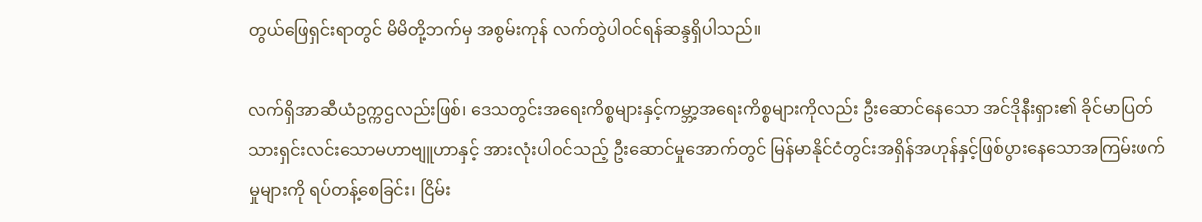တွယ်ဖြေရှင်းရာတွင် မိမိတို့ဘက်မှ အစွမ်းကုန် လက်တွဲပါဝင်ရန်ဆန္ဒရှိပါသည်။

လက်ရှိအာဆီယံဥက္ကဌလည်းဖြစ်၊ ဒေသတွင်းအရေးကိစ္စများနှင့်ကမ္ဘာ့အရေးကိစ္စများကိုလည်း ဦးဆောင်နေသော အင်ဒိုနီးရှား၏ ခိုင်မာပြတ်သားရှင်းလင်းသောမဟာဗျူဟာနှင့် အားလုံးပါဝင်သည့် ဦးဆောင်မှုအောက်တွင် မြန်မာနိုင်ငံတွင်းအရှိန်အဟုန်နှင့်ဖြစ်ပွားနေသောအကြမ်းဖက်မှုများကို ရပ်တန့်စေခြင်း၊ ငြိမ်း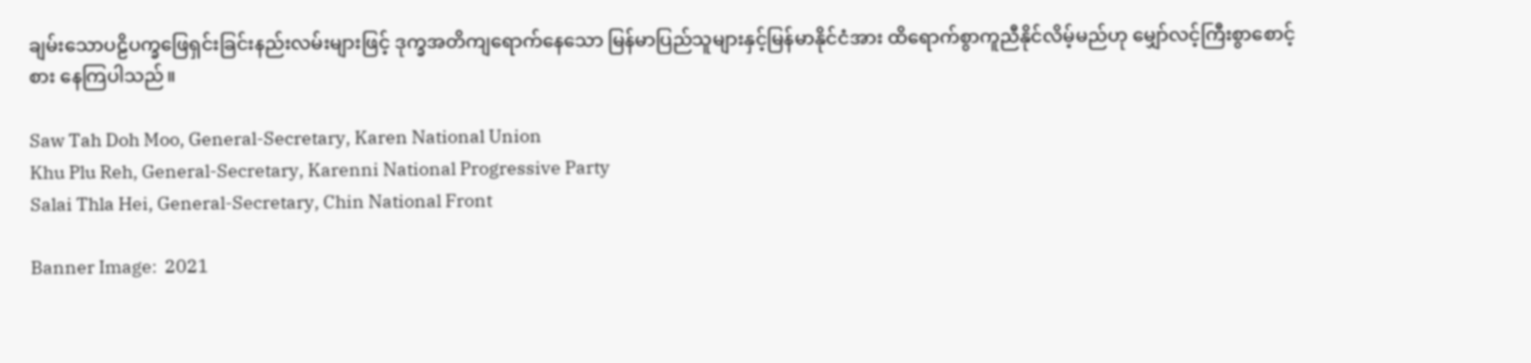ချမ်းသောပဠိပက္ခဖြေရှင်းခြင်းနည်းလမ်းများဖြင့် ဒုက္ခအတိကျရောက်နေသော မြန်မာပြည်သူများနှင့်မြန်မာနိုင်ငံအား ထိရောက်စွာကူညီနိုင်လိမ့်မည်ဟု မျှော်လင့်ကြီးစွာစောင့်စား နေကြပါသည်။

Saw Tah Doh Moo, General-Secretary, Karen National Union
Khu Plu Reh, General-Secretary, Karenni National Progressive Party
Salai Thla Hei, General-Secretary, Chin National Front

Banner Image:  2021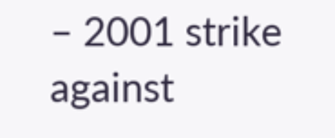– 2001 strike against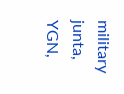military junta, YGN,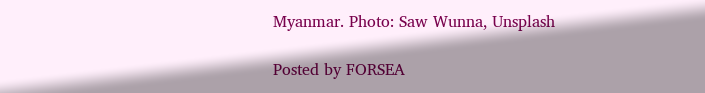Myanmar. Photo: Saw Wunna, Unsplash

Posted by FORSEA